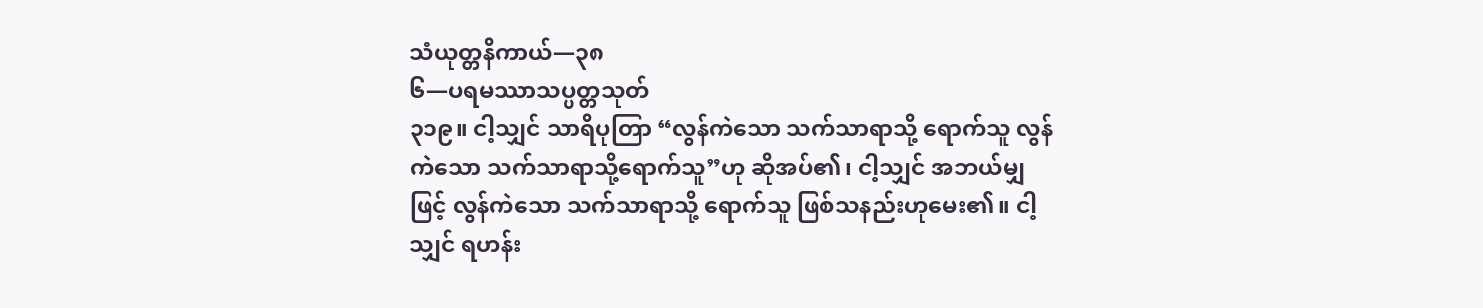သံယုတ္တနိကာယ်—၃၈
၆—ပရမဿာသပ္ပတ္တသုတ်
၃၁၉။ ငါ့သျှင် သာရိပုတြာ “လွန်ကဲသော သက်သာရာသို့ ရောက်သူ လွန်ကဲသော သက်သာရာသို့ရောက်သူ”ဟု ဆိုအပ်၏၊ ငါ့သျှင် အဘယ်မျှဖြင့် လွန်ကဲသော သက်သာရာသို့ ရောက်သူ ဖြစ်သနည်းဟုမေး၏။ ငါ့သျှင် ရဟန်း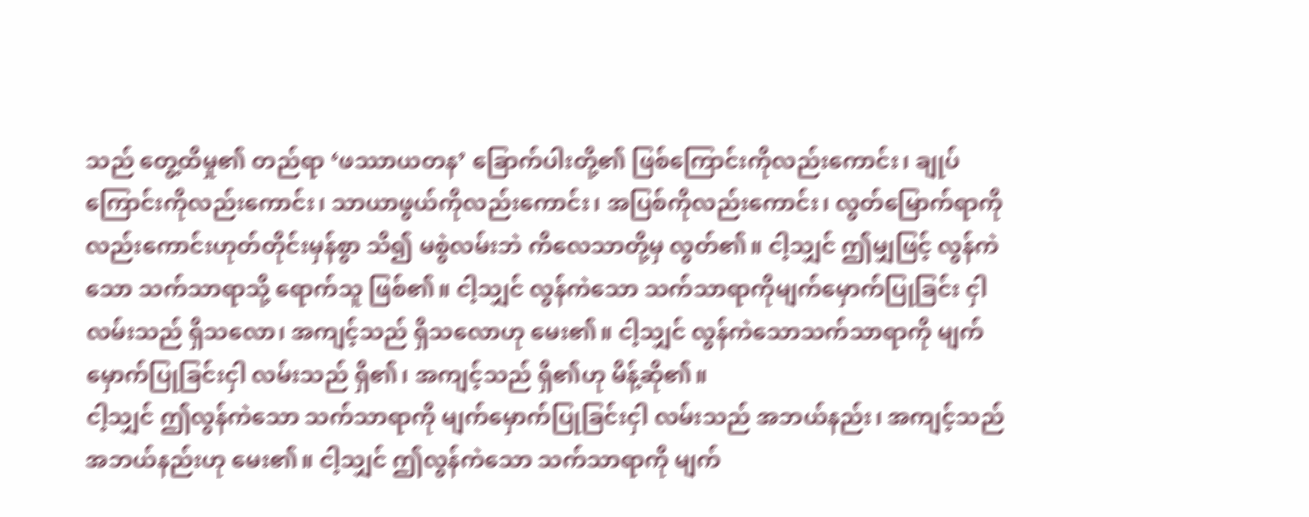သည် တွေ့ထိမှု၏ တည်ရာ ‘ဖဿာယတန’ ခြောက်ပါးတို့၏ ဖြစ်ကြောင်းကိုလည်းကောင်း၊ ချုပ်ကြောင်းကိုလည်းကောင်း၊ သာယာဖွယ်ကိုလည်းကောင်း၊ အပြစ်ကိုလည်းကောင်း၊ လွတ်မြောက်ရာကိုလည်းကောင်းဟုတ်တိုင်းမှန်စွာ သိ၍ မစွဲလမ်းဘဲ ကိလေသာတို့မှ လွတ်၏။ ငါ့သျှင် ဤမျှဖြင့် လွန်ကဲသော သက်သာရာသို့ ရောက်သူ ဖြစ်၏။ ငါ့သျှင် လွန်ကဲသော သက်သာရာကိုမျက်မှောက်ပြုခြင်း ငှါ လမ်းသည် ရှိသလော၊ အကျင့်သည် ရှိသလောဟု မေး၏။ ငါ့သျှင် လွန်ကဲသောသက်သာရာကို မျက် မှောက်ပြုခြင်းငှါ လမ်းသည် ရှိ၏၊ အကျင့်သည် ရှိ၏ဟု မိန့်ဆို၏။
ငါ့သျှင် ဤလွန်ကဲသော သက်သာရာကို မျက်မှောက်ပြုခြင်းငှါ လမ်းသည် အဘယ်နည်း၊ အကျင့်သည်အဘယ်နည်းဟု မေး၏။ ငါ့သျှင် ဤလွန်ကဲသော သက်သာရာကို မျက်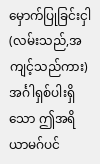မှောက်ပြုခြင်းငှါ (လမ်းသည်,အကျင့်သည်ကား) အင်္ဂါရှစ်ပါးရှိသော ဤအရိယာမဂ်ပင်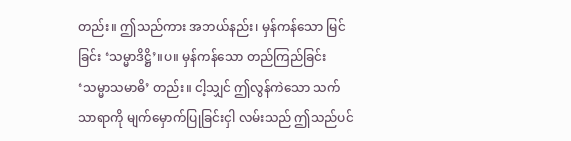တည်း။ ဤသည်ကား အဘယ်နည်း၊ မှန်ကန်သော မြင်ခြင်း ‘သမ္မာဒိဋ္ဌိ’။ပ။ မှန်ကန်သော တည်ကြည်ခြင်း ‘သမ္မာသမာဓိ’ တည်း။ ငါ့သျှင် ဤလွန်ကဲသော သက်သာရာကို မျက်မှောက်ပြုခြင်းငှါ လမ်းသည် ဤသည်ပင်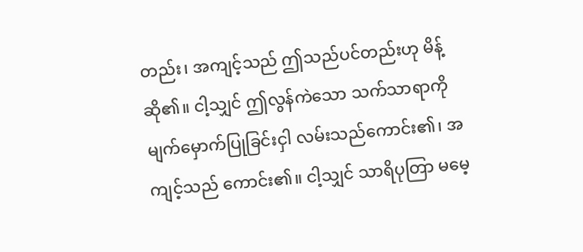တည်း၊ အကျင့်သည် ဤသည်ပင်တည်းဟု မိန့်ဆို၏။ ငါ့သျှင် ဤလွန်ကဲသော သက်သာရာကို မျက်မှောက်ပြုခြင်းငှါ လမ်းသည်ကောင်း၏၊ အကျင့်သည် ကောင်း၏။ ငါ့သျှင် သာရိပုတြာ မမေ့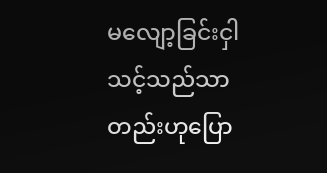မလျော့ခြင်းငှါ သင့်သည်သာတည်းဟုပြော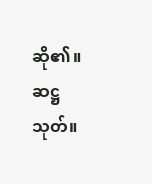ဆို၏။
ဆဋ္ဌသုတ်။